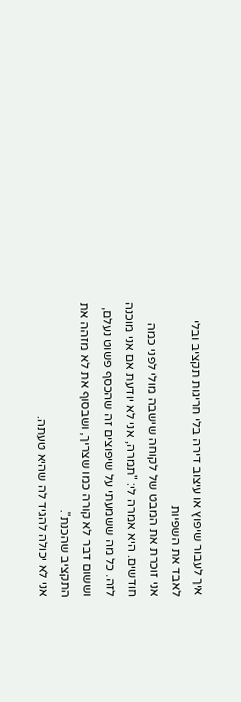איך לעבור שיפוץ או עיצוב דירה בלי חריגות תקציב ובלי לאבד את השפיות
אני זוכרת את המבט של לקוחה שישבה מולי לפני כמה חודשים. היא אמרה לי: "תמרה, אני לא יודעת אם אני מוכנה לזה. כל מה ששמעתי על שיפוצים זה שהכסף פשוט נעלם, וששום דבר לא קורה כמו שצריך, ושבסוף את לא מזהה את התקציב שהכנת".
אני לא יכולה להגיד לה שהיא טעתה.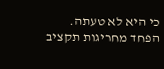כי היא לא טעתה.
הפחד מחריגות תקציב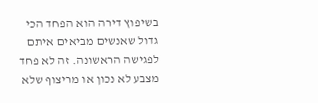בשיפוץ דירה הוא הפחד הכי גדול שאנשים מביאים איתם לפגישה הראשונה. זה לא פחד מצבע לא נכון או מריצוף שלא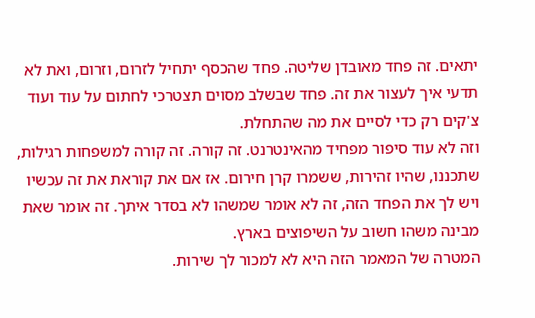יתאים. זה פחד מאובדן שליטה. פחד שהכסף יתחיל לזרום, וזרום, ואת לא תדעי איך לעצור את זה. פחד שבשלב מסוים תצטרכי לחתום על עוד ועוד צ'קים רק כדי לסיים את מה שהתחלת.
וזה לא עוד סיפור מפחיד מהאינטרנט. זה קורה. זה קורה למשפחות רגילות, שתכננו, שהיו זהירות, ששמרו קרן חירום. אז אם את קוראת את זה עכשיו ויש לך את הפחד הזה, זה לא אומר שמשהו לא בסדר איתך. זה אומר שאת מבינה משהו חשוב על השיפוצים בארץ.
המטרה של המאמר הזה היא לא למכור לך שירות.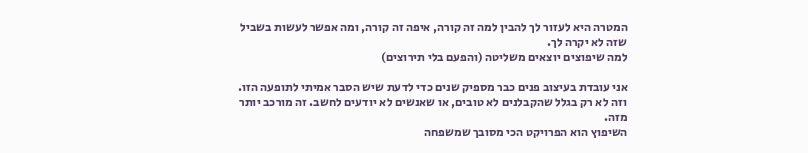המטרה היא לעזור לך להבין למה זה קורה, איפה זה קורה, ומה אפשר לעשות בשביל שזה לא יקרה לך.
למה שיפוצים יוצאים משליטה (והפעם בלי תירוצים)

אני עובדת בעיצוב פנים כבר מספיק שנים כדי לדעת שיש הסבר אמיתי לתופעה הזו. וזה לא רק בגלל שהקבלנים לא טובים, או שאנשים לא יודעים לחשב. זה מורכב יותר מזה.
השיפוץ הוא הפרויקט הכי מסובך שמשפחה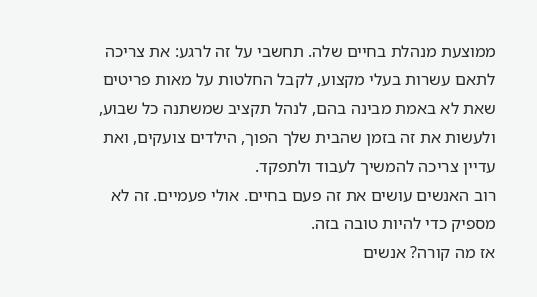ממוצעת מנהלת בחיים שלה. תחשבי על זה לרגע: את צריכה לתאם עשרות בעלי מקצוע, לקבל החלטות על מאות פריטים שאת לא באמת מבינה בהם, לנהל תקציב שמשתנה כל שבוע, ולעשות את זה בזמן שהבית שלך הפוך, הילדים צועקים, ואת עדיין צריכה להמשיך לעבוד ולתפקד.
רוב האנשים עושים את זה פעם בחיים. אולי פעמיים. זה לא מספיק כדי להיות טובה בזה.
אז מה קורה? אנשים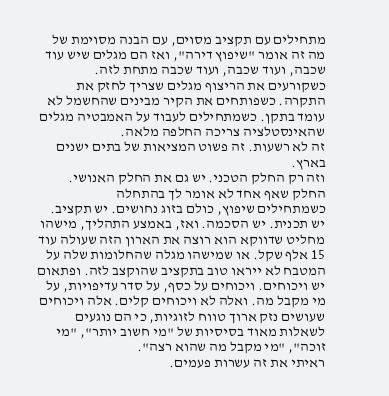מתחילים עם תקציב מסוים, עם הבנה מסוימת של מה זה אומר "שיפוץ דירה", ואז הם מגלים שיש עוד שכבה, ועוד שכבה, ועוד שכבה מתחת לזה. כשקורעים את הריצוף מגלים שצריך לחזק את התקרה. כשפותחים את הקיר מבינים שהחשמל לא עומד בתקן. כשמתחילים לעבוד על האמבטיה מגלים שהאינסטלציה צריכה החלפה מלאה.
זה לא רשעות. זה פשוט המציאות של בתים ישנים בארץ.
וזה רק החלק הטכני. יש גם את החלק האנושי.
החלק שאף אחד לא אומר לך בהתחלה
כשמתחילים שיפוץ, כולם בזוג נחושים. יש תקציב. יש תכנית. יש הסכמה. ואז, באמצע התהליך, מישהו מחליט שדווקא הוא רוצה את הארון הזה שעולה עוד 15 אלף שקל. או שמישהו מגלה שהחלומות שלה על המטבח לא ייראו טוב בתקציב שהוקצב לזה. ופתאום יש ויכוחים. ויכוחים על כסף, על סדר עדיפויות, על מי מקבל מה. ואלה לא ויכוחים קלים. אלה ויכוחים שעושים נזק ארוך טווח לזוגיות, כי הם נוגעים לשאלות מאוד בסיסיות של "מי חשוב יותר", "מי זוכה", "מי מקבל מה שהוא רצה".
ראיתי את זה עשרות פעמים.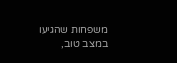משפחות שהגיעו במצב טוב,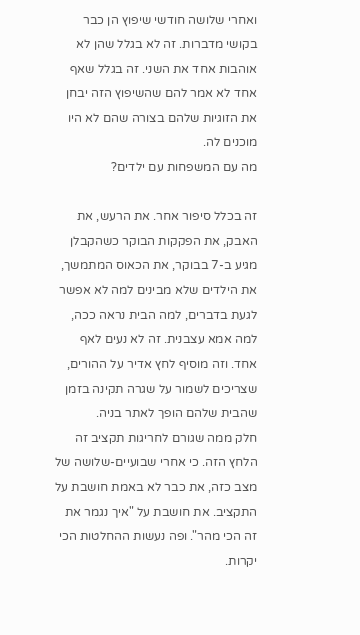ואחרי שלושה חודשי שיפוץ הן כבר בקושי מדברות. זה לא בגלל שהן לא אוהבות אחד את השני. זה בגלל שאף אחד לא אמר להם שהשיפוץ הזה יבחן את הזוגיות שלהם בצורה שהם לא היו מוכנים לה.
מה עם המשפחות עם ילדים?

זה בכלל סיפור אחר. את הרעש, את האבק, את הפקקות הבוקר כשהקבלן מגיע ב-7 בבוקר, את הכאוס המתמשך, את הילדים שלא מבינים למה לא אפשר לגעת בדברים, למה הבית נראה ככה, למה אמא עצבנית. זה לא נעים לאף אחד. וזה מוסיף לחץ אדיר על ההורים, שצריכים לשמור על שגרה תקינה בזמן שהבית שלהם הופך לאתר בניה.
חלק ממה שגורם לחריגות תקציב זה הלחץ הזה. כי אחרי שבועיים-שלושה של מצב כזה, את כבר לא באמת חושבת על התקציב. את חושבת על "איך נגמר את זה הכי מהר". ופה נעשות ההחלטות הכי יקרות.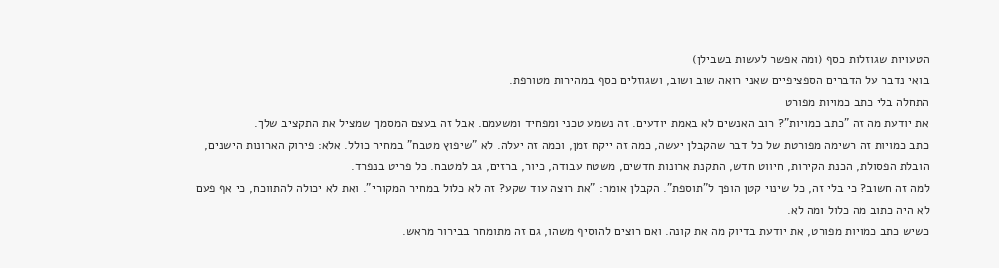הטעויות שגוזלות כסף (ומה אפשר לעשות בשבילן)
בואי נדבר על הדברים הספציפיים שאני רואה שוב ושוב, ושגוזלים כסף במהירות מטורפת.
התחלה בלי כתב כמויות מפורט
את יודעת מה זה "כתב כמויות"? רוב האנשים לא באמת יודעים. זה נשמע טכני ומפחיד ומשעמם. אבל זה בעצם המסמך שמציל את התקציב שלך.
כתב כמויות זה רשימה מפורטת של כל דבר שהקבלן יעשה, כמה זה ייקח זמן, וכמה זה יעלה. לא "שיפוץ מטבח" במחיר כולל. אלא: פירוק הארונות הישנים, הובלת הפסולת, הכנת הקירות, חיווט חדש, התקנת ארונות חדשים, משטח עבודה, כיור, ברזים, גב למטבח. כל פריט בנפרד.
למה זה חשוב? כי בלי זה, כל שינוי קטן הופך ל"תוספת". הקבלן אומר: "את רוצה עוד שקע? זה לא כלול במחיר המקורי". ואת לא יכולה להתווכח, כי אף פעם לא היה כתוב מה כלול ומה לא.
כשיש כתב כמויות מפורט, את יודעת בדיוק מה את קונה. ואם רוצים להוסיף משהו, גם זה מתומחר בבירור מראש.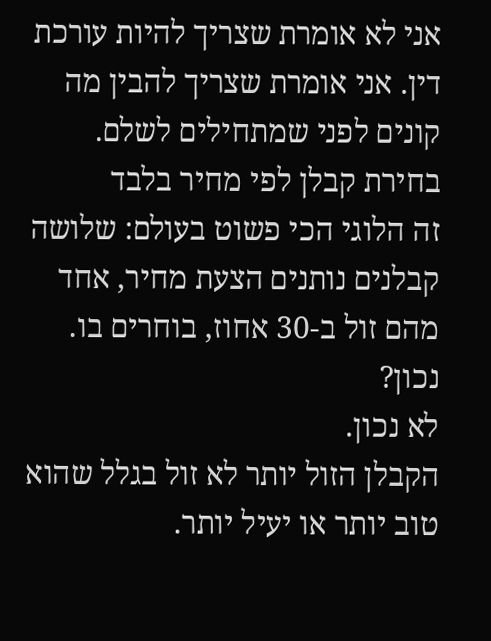אני לא אומרת שצריך להיות עורכת דין. אני אומרת שצריך להבין מה קונים לפני שמתחילים לשלם.
בחירת קבלן לפי מחיר בלבד
זה הלוגי הכי פשוט בעולם: שלושה קבלנים נותנים הצעת מחיר, אחד מהם זול ב-30 אחוז, בוחרים בו. נכון?
לא נכון.
הקבלן הזול יותר לא זול בגלל שהוא טוב יותר או יעיל יותר.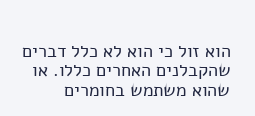הוא זול כי הוא לא כלל דברים שהקבלנים האחרים כללו. או שהוא משתמש בחומרים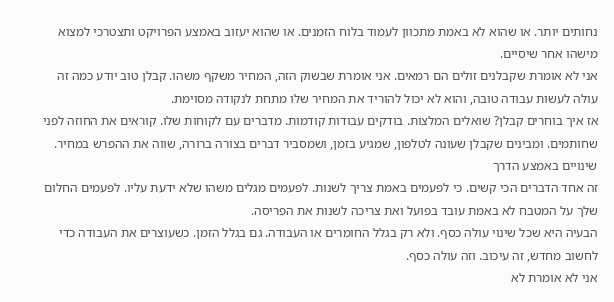נחותים יותר. או שהוא לא באמת מתכוון לעמוד בלוח הזמנים. או שהוא יעזוב באמצע הפרויקט ותצטרכי למצוא מישהו אחר שיסיים.
אני לא אומרת שקבלנים זולים הם רמאים. אני אומרת שבשוק הזה, המחיר משקף משהו. קבלן טוב יודע כמה זה עולה לעשות עבודה טובה, והוא לא יכול להוריד את המחיר שלו מתחת לנקודה מסוימת.
אז איך בוחרים קבלן? שואלים המלצות. בודקים עבודות קודמות. מדברים עם לקוחות שלו. קוראים את החוזה לפני שחותמים. ומבינים שקבלן שעונה לטלפון, שמגיע בזמן, ושמסביר דברים בצורה ברורה, שווה את ההפרש במחיר.
שינויים באמצע הדרך
זה אחד הדברים הכי קשים. כי לפעמים באמת צריך לשנות. לפעמים מגלים משהו שלא ידעת עליו. לפעמים החלום שלך על המטבח לא באמת עובד בפועל ואת צריכה לשנות את הפריסה.
הבעיה היא שכל שינוי עולה כסף. ולא רק בגלל החומרים או העבודה. גם בגלל הזמן. כשעוצרים את העבודה כדי לחשוב מחדש, זה עיכוב. וזה עולה כסף.
אני לא אומרת לא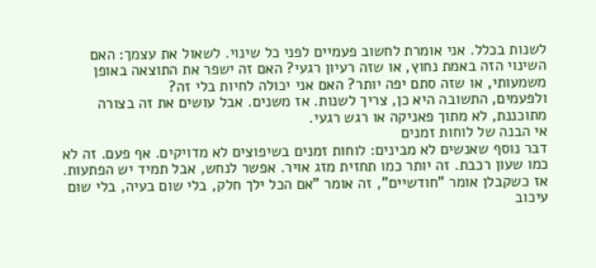לשנות בכלל. אני אומרת לחשוב פעמיים לפני כל שינוי. לשאול את עצמך: האם השינוי הזה באמת נחוץ, או שזה רעיון רגעי? האם זה ישפר את התוצאה באופן משמעותי, או שזה סתם יפה יותר? האם אני יכולה לחיות בלי זה?
ולפעמים, התשובה היא כן, צריך לשנות. אז משנים. אבל עושים את זה בצורה מתוכננת, לא מתוך פאניקה או רגש רגעי.
אי הבנה של לוחות זמנים
דבר נוסף שאנשים לא מבינים: לוחות זמנים בשיפוצים לא מדויקים. אף פעם. זה לא כמו שעון רכבת. זה יותר כמו תחזית מזג אויר. אפשר לנחש, אבל תמיד יש הפתעות.
אז כשקבלן אומר "חודשיים", זה אומר "אם הכל ילך חלק, בלי שום בעיה, בלי שום עיכוב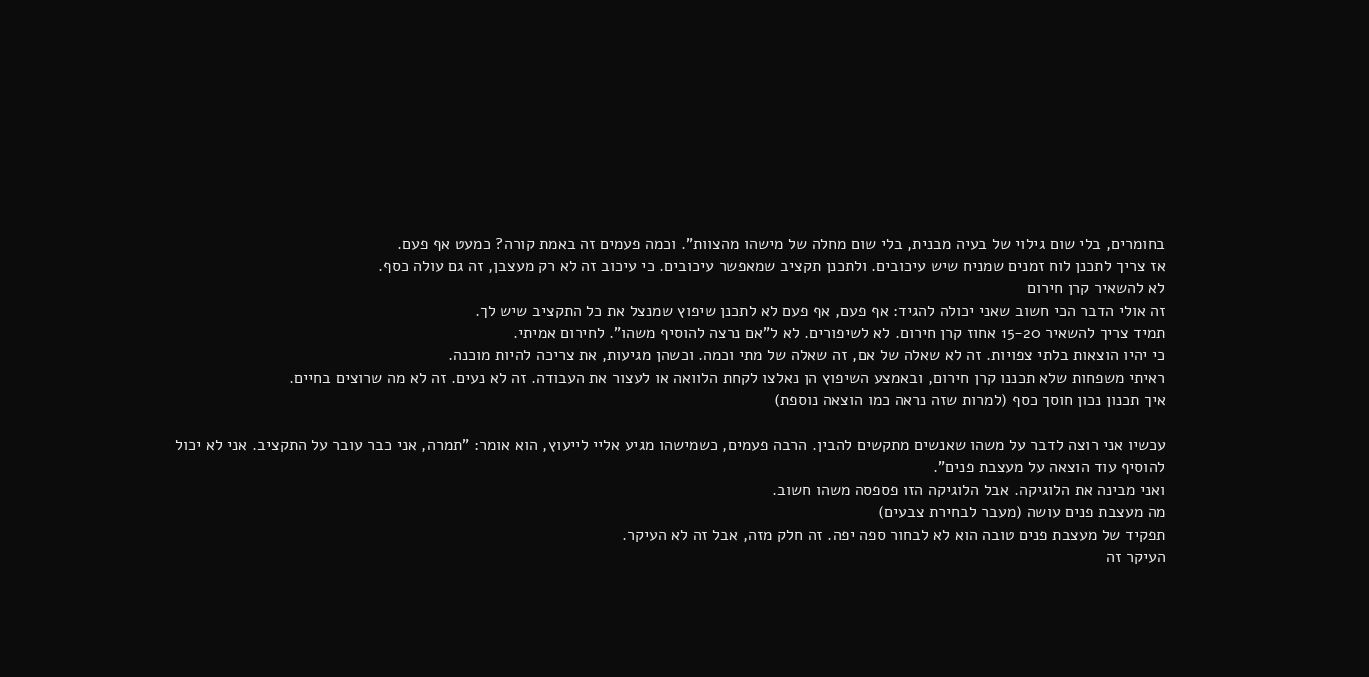בחומרים, בלי שום גילוי של בעיה מבנית, בלי שום מחלה של מישהו מהצוות". וכמה פעמים זה באמת קורה? כמעט אף פעם.
אז צריך לתכנן לוח זמנים שמניח שיש עיכובים. ולתכנן תקציב שמאפשר עיכובים. כי עיכוב זה לא רק מעצבן, זה גם עולה כסף.
לא להשאיר קרן חירום
זה אולי הדבר הכי חשוב שאני יכולה להגיד: אף פעם, אף פעם לא לתכנן שיפוץ שמנצל את כל התקציב שיש לך.
תמיד צריך להשאיר 15-20 אחוז קרן חירום. לא לשיפורים. לא ל"אם נרצה להוסיף משהו". לחירום אמיתי.
כי יהיו הוצאות בלתי צפויות. זה לא שאלה של אם, זה שאלה של מתי וכמה. וכשהן מגיעות, את צריכה להיות מוכנה.
ראיתי משפחות שלא תכננו קרן חירום, ובאמצע השיפוץ הן נאלצו לקחת הלוואה או לעצור את העבודה. זה לא נעים. זה לא מה שרוצים בחיים.
איך תכנון נכון חוסך כסף (למרות שזה נראה כמו הוצאה נוספת)

עכשיו אני רוצה לדבר על משהו שאנשים מתקשים להבין. הרבה פעמים, כשמישהו מגיע אליי לייעוץ, הוא אומר: "תמרה, אני כבר עובר על התקציב. אני לא יכול להוסיף עוד הוצאה על מעצבת פנים".
ואני מבינה את הלוגיקה. אבל הלוגיקה הזו פספסה משהו חשוב.
מה מעצבת פנים עושה (מעבר לבחירת צבעים)
תפקיד של מעצבת פנים טובה הוא לא לבחור ספה יפה. זה חלק מזה, אבל זה לא העיקר.
העיקר זה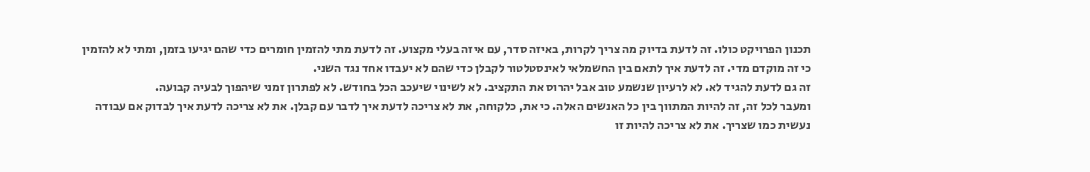תכנון הפרויקט כולו. זה לדעת בדיוק מה צריך לקרות, באיזה סדר, עם איזה בעלי מקצוע. זה לדעת מתי להזמין חומרים כדי שהם יגיעו בזמן, ומתי לא להזמין כי זה מוקדם מדי. זה לדעת איך לתאם בין החשמלאי לאינסטלטור לקבלן כדי שהם לא יעבדו אחד נגד השני.
זה גם לדעת להגיד לא. לא לרעיון שנשמע טוב אבל יהרוס את התקציב. לא לשינוי שיעכב הכל בחודש. לא לפתרון זמני שיהפוך לבעיה קבועה.
ומעבר לכל זה, זה להיות המתווך בין כל האנשים האלה. כי את, כלקוחה, את לא צריכה לדעת איך לדבר עם קבלן. את לא צריכה לדעת איך לבדוק אם עבודה נעשית כמו שצריך. את לא צריכה להיות זו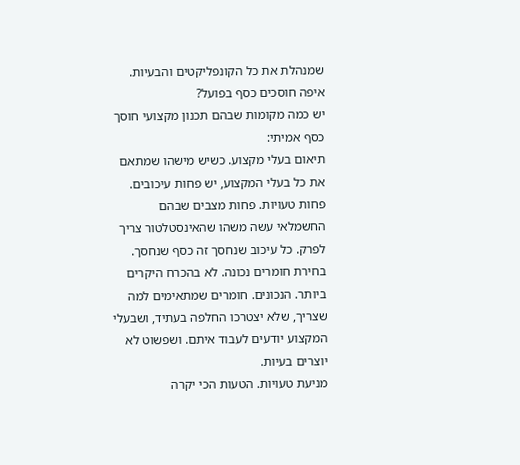שמנהלת את כל הקונפליקטים והבעיות.
איפה חוסכים כסף בפועל?
יש כמה מקומות שבהם תכנון מקצועי חוסך כסף אמיתי:
תיאום בעלי מקצוע. כשיש מישהו שמתאם את כל בעלי המקצוע, יש פחות עיכובים. פחות טעויות. פחות מצבים שבהם החשמלאי עשה משהו שהאינסטלטור צריך לפרק. כל עיכוב שנחסך זה כסף שנחסך.
בחירת חומרים נכונה. לא בהכרח היקרים ביותר. הנכונים. חומרים שמתאימים למה שצריך, שלא יצטרכו החלפה בעתיד, ושבעלי המקצוע יודעים לעבוד איתם. ושפשוט לא יוצרים בעיות.
מניעת טעויות. הטעות הכי יקרה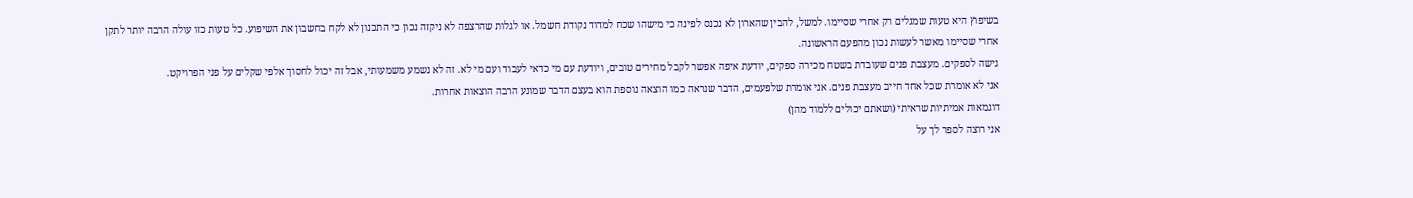בשיפוץ היא טעות שמגלים רק אחרי שסיימו. למשל, להבין שהארון לא נכנס לפינה כי מישהו שכח למדוד נקודת חשמל. או לגלות שהרצפה לא ניקזה נכון כי התכנון לא לקח בחשבון את השיפוע. כל טעות כזו עולה הרבה יותר לתקן אחרי שסיימו מאשר לעשות נכון מהפעם הראשונה.
גישה לספקים. מעצבת פנים שעובדת בשטח מכירה ספקים, יודעת איפה אפשר לקבל מחירים טובים, ויודעת עם מי כדאי לעבוד ועם מי לא. זה לא נשמע משמעותי, אבל זה יכול לחסוך אלפי שקלים על פני הפרויקט.
אני לא אומרת שכל אחד חייב מעצבת פנים. אני אומרת שלפעמים, הדבר שנראה כמו הוצאה נוספת הוא בעצם הדבר שמונע הרבה הוצאות אחרות.
דוגמאות אמיתיות שראיתי (ושאתם יכולים ללמוד מהן)
אני רוצה לספר לך על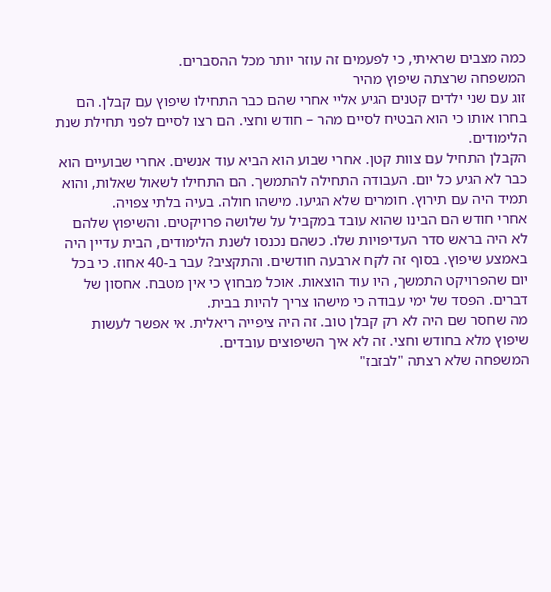כמה מצבים שראיתי, כי לפעמים זה עוזר יותר מכל ההסברים.
המשפחה שרצתה שיפוץ מהיר
זוג עם שני ילדים קטנים הגיע אליי אחרי שהם כבר התחילו שיפוץ עם קבלן. הם בחרו אותו כי הוא הבטיח לסיים מהר – חודש וחצי. הם רצו לסיים לפני תחילת שנת הלימודים.
הקבלן התחיל עם צוות קטן. אחרי שבוע הוא הביא עוד אנשים. אחרי שבועיים הוא כבר לא הגיע כל יום. העבודה התחילה להתמשך. הם התחילו לשאול שאלות, והוא תמיד היה עם תירוץ. חומרים שלא הגיעו. מישהו חולה. בעיה בלתי צפויה.
אחרי חודש הם הבינו שהוא עובד במקביל על שלושה פרויקטים. והשיפוץ שלהם לא היה בראש סדר העדיפויות שלו. כשהם נכנסו לשנת הלימודים, הבית עדיין היה באמצע שיפוץ. בסוף זה לקח ארבעה חודשים. והתקציב? עבר ב-40 אחוז. כי בכל יום שהפרויקט התמשך, היו עוד הוצאות. אוכל מבחוץ כי אין מטבח. אחסון של דברים. הפסד של ימי עבודה כי מישהו צריך להיות בבית.
מה שחסר שם היה לא רק קבלן טוב. זה היה ציפייה ריאלית. אי אפשר לעשות שיפוץ מלא בחודש וחצי. זה לא איך השיפוצים עובדים.
המשפחה שלא רצתה "לבזבז"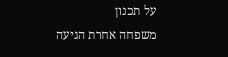על תכנון
משפחה אחרת הגיעה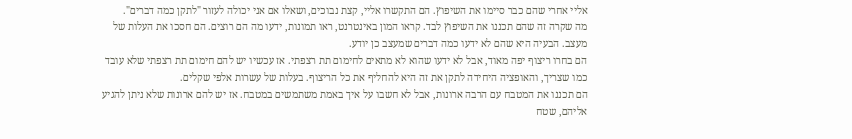אליי אחרי שהם כבר סיימו את השיפוץ. הם התקשרו אליי, קצת נבוכים, ושאלו אם אני יכולה לעזור "לתקן כמה דברים".
מה שקרה זה שהם תכננו את השיפוץ לבד. קראו המון באינטרנט, ראו תמונות, ידעו מה הם רוצים. הם חסכו את העלות של מעצב. הבעיה היא שהם לא ידעו כמה דברים שמעצב כן יודע.
הם בחרו ריצוף יפה מאוד, אבל לא ידעו שהוא לא מתאים לחימום תת רצפתי. אז עכשיו יש להם חימום תת רצפתי שלא עובד כמו שצריך, והאופציה היחידה לתקן את זה היא להחליף את כל הריצוף. בעלות של עשרות אלפי שקלים.
הם תכננו את המטבח עם הרבה ארונות, אבל לא חשבו על איך באמת משתמשים במטבח. אז יש להם ארונות שלא ניתן להגיע אליהם, שטח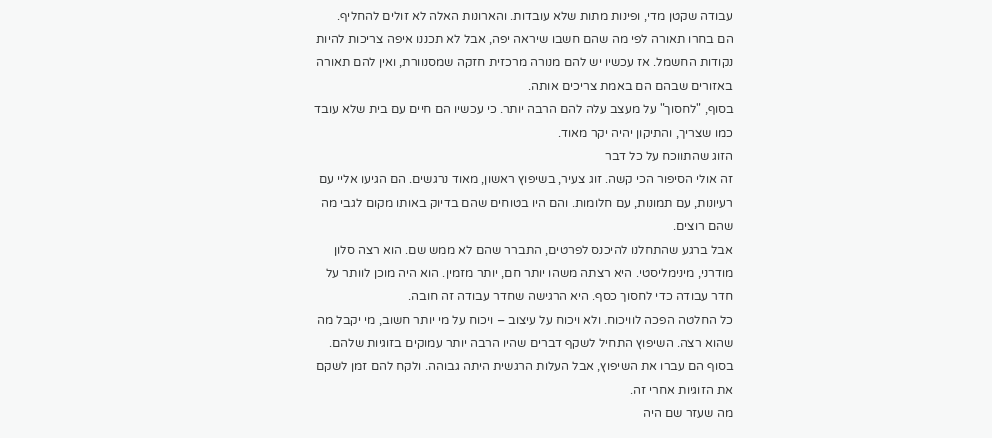עבודה שקטן מדי, ופינות מתות שלא עובדות. והארונות האלה לא זולים להחליף.
הם בחרו תאורה לפי מה שהם חשבו שיראה יפה, אבל לא תכננו איפה צריכות להיות נקודות החשמל. אז עכשיו יש להם מנורה מרכזית חזקה שמסנוורת, ואין להם תאורה באזורים שבהם הם באמת צריכים אותה.
בסוף, "לחסוך" על מעצב עלה להם הרבה יותר. כי עכשיו הם חיים עם בית שלא עובד כמו שצריך, והתיקון יהיה יקר מאוד.
הזוג שהתווכח על כל דבר
זה אולי הסיפור הכי קשה. זוג צעיר, בשיפוץ ראשון, מאוד נרגשים. הם הגיעו אליי עם רעיונות, עם תמונות, עם חלומות. והם היו בטוחים שהם בדיוק באותו מקום לגבי מה שהם רוצים.
אבל ברגע שהתחלנו להיכנס לפרטים, התברר שהם לא ממש שם. הוא רצה סלון מודרני, מינימליסטי. היא רצתה משהו יותר חם, יותר מזמין. הוא היה מוכן לוותר על חדר עבודה כדי לחסוך כסף. היא הרגישה שחדר עבודה זה חובה.
כל החלטה הפכה לוויכוח. ולא ויכוח על עיצוב – ויכוח על מי יותר חשוב, מי יקבל מה שהוא רצה. השיפוץ התחיל לשקף דברים שהיו הרבה יותר עמוקים בזוגיות שלהם.
בסוף הם עברו את השיפוץ, אבל העלות הרגשית היתה גבוהה. ולקח להם זמן לשקם את הזוגיות אחרי זה.
מה שעזר שם היה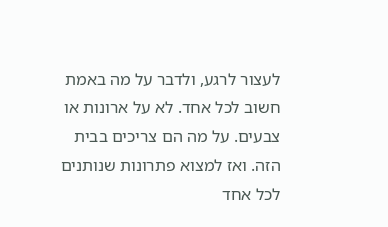לעצור לרגע, ולדבר על מה באמת חשוב לכל אחד. לא על ארונות או צבעים. על מה הם צריכים בבית הזה. ואז למצוא פתרונות שנותנים לכל אחד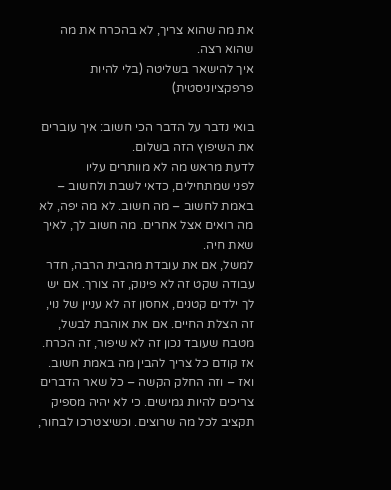את מה שהוא צריך, לא בהכרח את מה שהוא רצה.
איך להישאר בשליטה (בלי להיות פרפקציוניסטית)

בואי נדבר על הדבר הכי חשוב: איך עוברים את השיפוץ הזה בשלום.
לדעת מראש מה לא מוותרים עליו
לפני שמתחילים, כדאי לשבת ולחשוב – באמת לחשוב – מה חשוב. לא מה יפה, לא מה רואים אצל אחרים. מה חשוב לך, לאיך שאת חיה.
למשל, אם את עובדת מהבית הרבה, חדר עבודה שקט זה לא פינוק, זה צורך. אם יש לך ילדים קטנים, אחסון זה לא עניין של נוי, זה הצלת החיים. אם את אוהבת לבשל, מטבח שעובד נכון זה לא שיפור, זה הכרח.
אז קודם כל צריך להבין מה באמת חשוב. ואז – וזה החלק הקשה – כל שאר הדברים צריכים להיות גמישים. כי לא יהיה מספיק תקציב לכל מה שרוצים. וכשיצטרכו לבחור,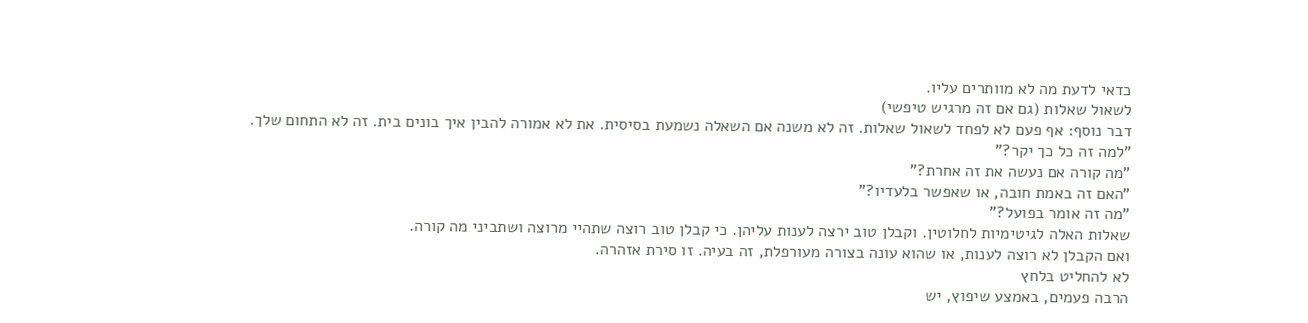כדאי לדעת מה לא מוותרים עליו.
לשאול שאלות (גם אם זה מרגיש טיפשי)
דבר נוסף: אף פעם לא לפחד לשאול שאלות. זה לא משנה אם השאלה נשמעת בסיסית. את לא אמורה להבין איך בונים בית. זה לא התחום שלך.
"למה זה כל כך יקר?"
"מה קורה אם נעשה את זה אחרת?"
"האם זה באמת חובה, או שאפשר בלעדיו?"
"מה זה אומר בפועל?"
שאלות האלה לגיטימיות לחלוטין. וקבלן טוב ירצה לענות עליהן. כי קבלן טוב רוצה שתהיי מרוצה ושתביני מה קורה.
ואם הקבלן לא רוצה לענות, או שהוא עונה בצורה מעורפלת, זה בעיה. זו סירת אזהרה.
לא להחליט בלחץ
הרבה פעמים, באמצע שיפוץ, יש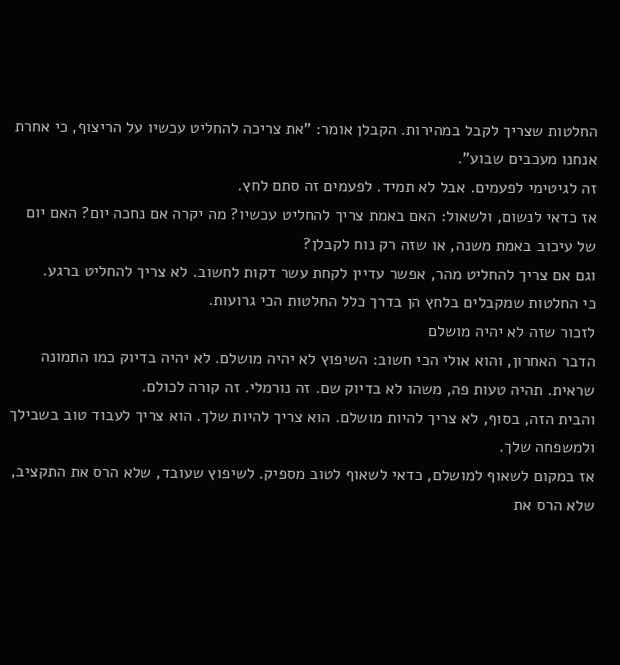החלטות שצריך לקבל במהירות. הקבלן אומר: "את צריכה להחליט עכשיו על הריצוף, כי אחרת אנחנו מעכבים שבוע".
זה לגיטימי לפעמים. אבל לא תמיד. לפעמים זה סתם לחץ.
אז כדאי לנשום, ולשאול: האם באמת צריך להחליט עכשיו? מה יקרה אם נחכה יום? האם יום של עיכוב באמת משנה, או שזה רק נוח לקבלן?
וגם אם צריך להחליט מהר, אפשר עדיין לקחת עשר דקות לחשוב. לא צריך להחליט ברגע.
כי החלטות שמקבלים בלחץ הן בדרך כלל החלטות הכי גרועות.
לזכור שזה לא יהיה מושלם
הדבר האחרון, והוא אולי הכי חשוב: השיפוץ לא יהיה מושלם. לא יהיה בדיוק כמו התמונה שראית. תהיה טעות פה, משהו לא בדיוק שם. זה נורמלי. זה קורה לכולם.
והבית הזה, בסוף, לא צריך להיות מושלם. הוא צריך להיות שלך. הוא צריך לעבוד טוב בשבילך ולמשפחה שלך.
אז במקום לשאוף למושלם, כדאי לשאוף לטוב מספיק. לשיפוץ שעובד, שלא הרס את התקציב, שלא הרס את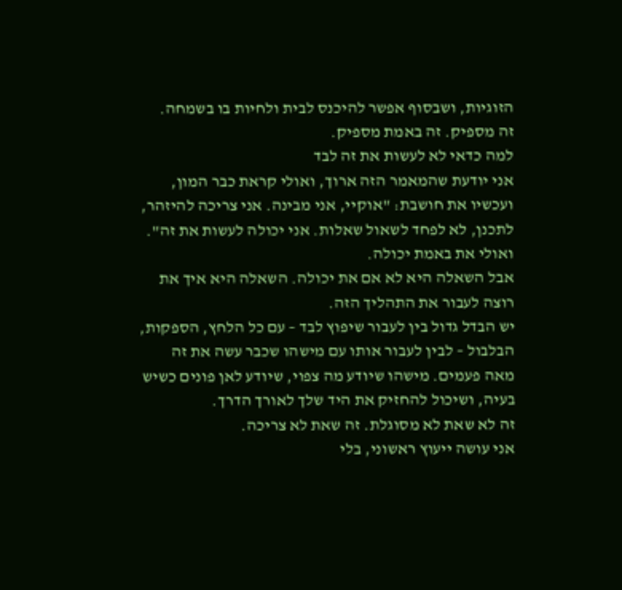הזוגיות, ושבסוף אפשר להיכנס לבית ולחיות בו בשמחה.
זה מספיק. זה באמת מספיק.
למה כדאי לא לעשות את זה לבד
אני יודעת שהמאמר הזה ארוך, ואולי קראת כבר המון, ועכשיו את חושבת: "אוקיי, אני מבינה. אני צריכה להיזהר, לתכנן, לא לפחד לשאול שאלות. אני יכולה לעשות את זה".
ואולי את באמת יכולה.
אבל השאלה היא לא אם את יכולה. השאלה היא איך את רוצה לעבור את התהליך הזה.
יש הבדל גדול בין לעבור שיפוץ לבד – עם כל הלחץ, הספקות, הבלבול – לבין לעבור אותו עם מישהו שכבר עשה את זה מאה פעמים. מישהו שיודע מה צפוי, שיודע לאן פונים כשיש בעיה, ושיכול להחזיק את היד שלך לאורך הדרך.
זה לא שאת לא מסוגלת. זה שאת לא צריכה.
אני עושה ייעוץ ראשוני, בלי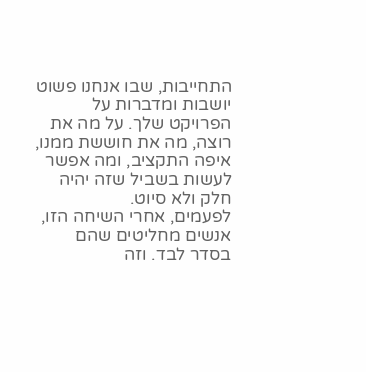התחייבות, שבו אנחנו פשוט יושבות ומדברות על הפרויקט שלך. על מה את רוצה, מה את חוששת ממנו, איפה התקציב, ומה אפשר לעשות בשביל שזה יהיה חלק ולא סיוט.
לפעמים, אחרי השיחה הזו, אנשים מחליטים שהם בסדר לבד. וזה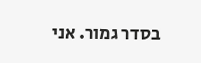בסדר גמור. אני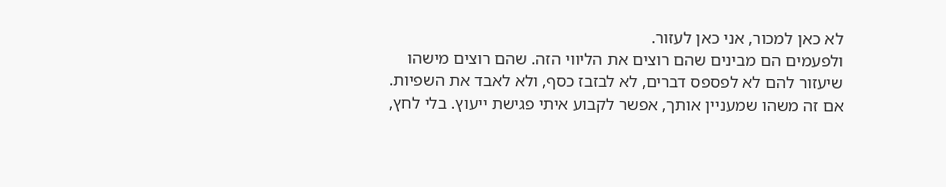לא כאן למכור, אני כאן לעזור.
ולפעמים הם מבינים שהם רוצים את הליווי הזה. שהם רוצים מישהו שיעזור להם לא לפספס דברים, לא לבזבז כסף, ולא לאבד את השפיות.
אם זה משהו שמעניין אותך, אפשר לקבוע איתי פגישת ייעוץ. בלי לחץ,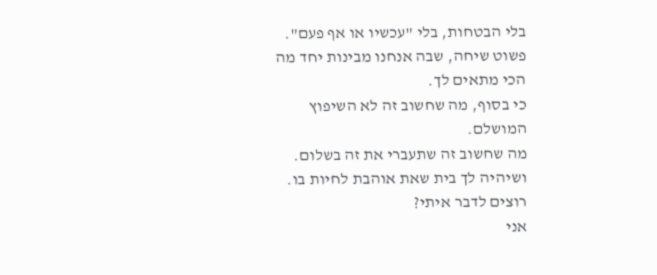בלי הבטחות, בלי "עכשיו או אף פעם". פשוט שיחה, שבה אנחנו מבינות יחד מה הכי מתאים לך.
כי בסוף, מה שחשוב זה לא השיפוץ המושלם.
מה שחשוב זה שתעברי את זה בשלום.
ושיהיה לך בית שאת אוהבת לחיות בו.
רוצים לדבר איתי?
אני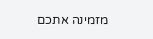מזמינה אתכם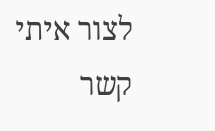לצור איתי קשר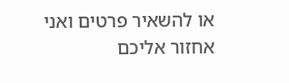או להשאיר פרטים ואני אחזור אליכם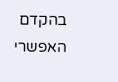בהקדם האפשרי